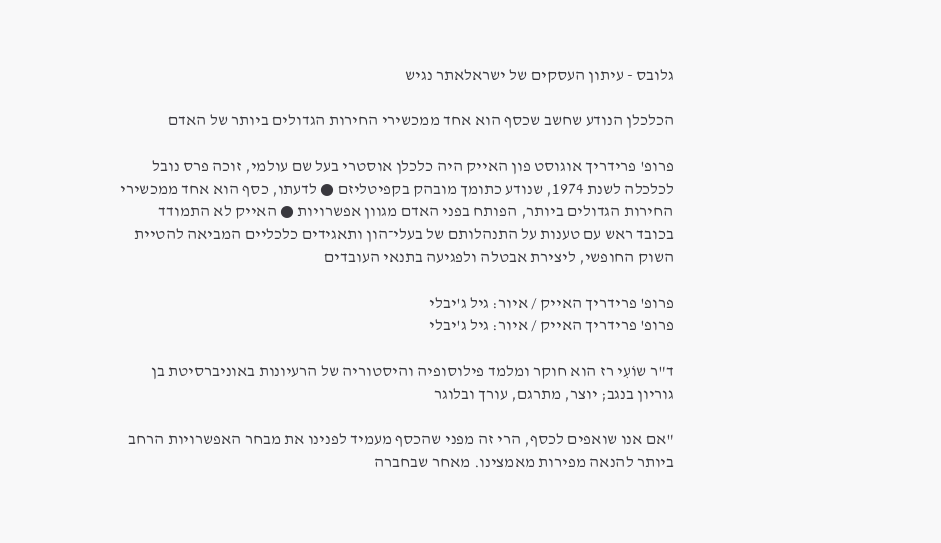גלובס - עיתון העסקים של ישראלאתר נגיש

הכלכלן הנודע שחשב שכסף הוא אחד ממכשירי החירות הגדולים ביותר של האדם

פרופ' פרידריך אוגוסט פון האייק היה כלכלן אוסטרי בעל שם עולמי, זוכה פרס נובל לכלכלה לשנת 1974, שנודע כתומך מובהק בקפיטליזם ● לדעתו, כסף הוא אחד ממכשירי החירות הגדולים ביותר, הפותח בפני האדם מגוון אפשרויות ● האייק לא התמודד בכובד ראש עם טענות על התנהלותם של בעלי־הון ותאגידים כלכליים המביאה להטיית השוק החופשי, ליצירת אבטלה ולפגיעה בתנאי העובדים

פרופ' פרידריך האייק / איור: גיל ג'יבלי
פרופ' פרידריך האייק / איור: גיל ג'יבלי

ד"ר שוֹעִי רז הוא חוקר ומלמד פילוסופיה והיסטוריה של הרעיונות באוניברסיטת בן גוריון בנגב; יוצר, מתרגם, עורך ובלוגר

"אם אנו שואפים לכסף, הרי זה מפני שהכסף מעמיד לפנינו את מבחר האפשרויות הרחב ביותר להנאה מפירות מאמצינו. מאחר שבחברה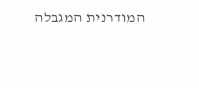המודרנית המגבלה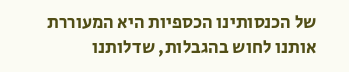של הכנסותינו הכספיות היא המעוררת אותנו לחוש בהגבלות, שדלותנו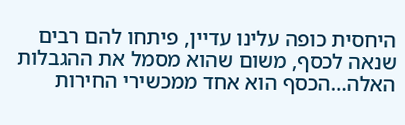היחסית כופה עלינו עדיין, פיתחו להם רבים שנאה לכסף, משום שהוא מסמל את ההגבלות האלה…הכסף הוא אחד ממכשירי החירות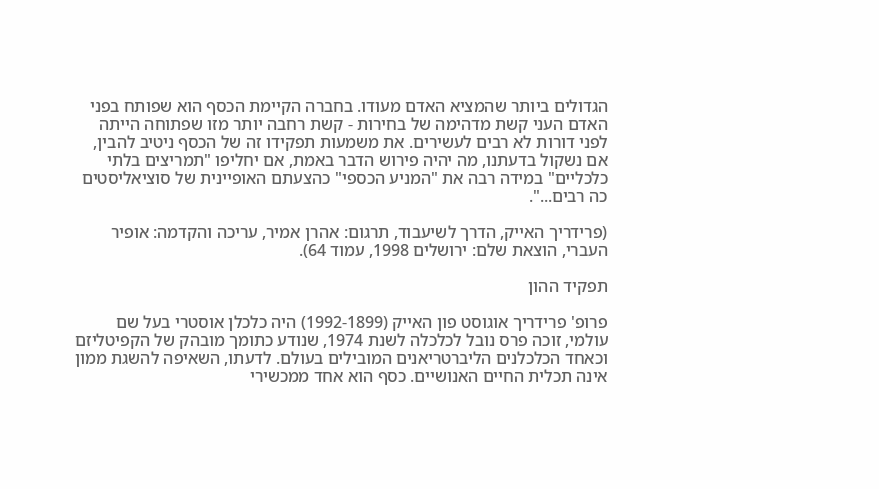הגדולים ביותר שהמציא האדם מעודו. בחברה הקיימת הכסף הוא שפותח בפני האדם העני קשת מדהימה של בחירות - קשת רחבה יותר מזו שפתוחה הייתה לפני דורות לא רבים לעשירים. את משמעות תפקידו זה של הכסף ניטיב להבין, אם נשקול בדעתנו, מה יהיה פירוש הדבר באמת, אם יחליפו "תמריצים בלתי כלכליים" במידה רבה את "המניע הכספי" כהצעתם האופיינית של סוציאליסטים כה רבים...".

(פרידריך האייק, הדרך לשיעבוד, תרגום: אהרן אמיר, עריכה והקדמה: אופיר העברי, הוצאת שלם: ירושלים 1998, עמוד 64).

תפקיד ההון

פרופ' פרידריך אוגוסט פון האייק (1992-1899) היה כלכלן אוסטרי בעל שם עולמי, זוכה פרס נובל לכלכלה לשנת 1974, שנודע כתומך מובהק של הקפיטליזם וכאחד הכלכלנים הליברטריאנים המובילים בעולם. לדעתו, השאיפה להשגת ממון אינה תכלית החיים האנושיים. כסף הוא אחד ממכשירי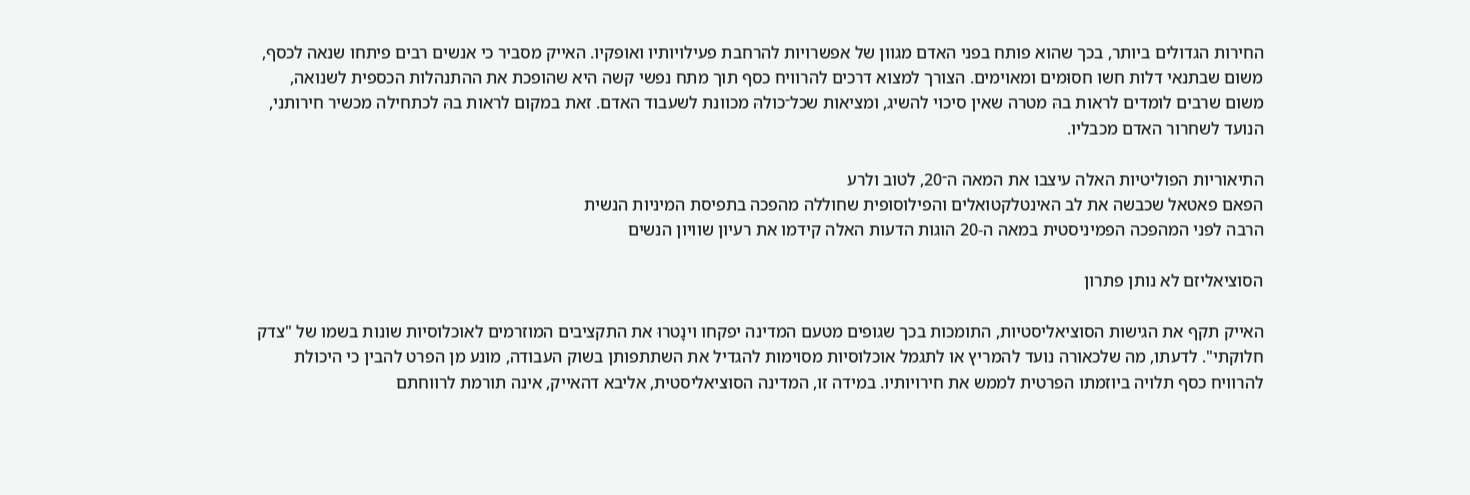החירות הגדולים ביותר, בכך שהוא פותח בפני האדם מגוון של אפשרויות להרחבת פעילויותיו ואופקיו. האייק מסביר כי אנשים רבים פיתחו שנאה לכסף, משום שבתנאי דלות חשו חסוּמים ומאוימים. הצורך למצוא דרכים להרוויח כסף תוך מתח נפשי קשה היא שהופכת את ההתנהלות הכספית לשנואה, משום שרבים לומדים לראות בהּ מטרה שאין סיכוי להשיג, ומציאות שכל־כולהּ מכוונת לשעבוד האדם. זאת במקום לראות בהּ לכתחילה מכשיר חירותני, הנועד לשחרור האדם מכבליו.

התיאוריות הפוליטיות האלה עיצבו את המאה ה־20, לטוב ולרע
הפאם פאטאל שכבשה את לב האינטלקטואלים והפילוסופית שחוללה מהפכה בתפיסת המיניות הנשית
הרבה לפני המהפכה הפמיניסטית במאה ה-20 הוגות הדעות האלה קידמו את רעיון שוויון הנשים

הסוציאליזם לא נותן פתרון

האייק תקף את הגישות הסוציאליסטיות, התומכות בכך שגופים מטעם המדינה יפקחו וינָטרוּ את התקציבים המוזרמים לאוכלוסיות שונות בשמו של "צדק חלוקתי". לדעתו, מה שלכאורה נועד להמריץ או לתגמל אוכלוסיות מסוימות להגדיל את השתתפותן בשוק העבודה, מונע מן הפרט להבין כי היכולת להרוויח כסף תלויה ביוזמתו הפרטית לממש את חירויותיו. במידה זו, המדינה הסוציאליסטית, אליבא דהאייק, אינה תורמת לרווחתם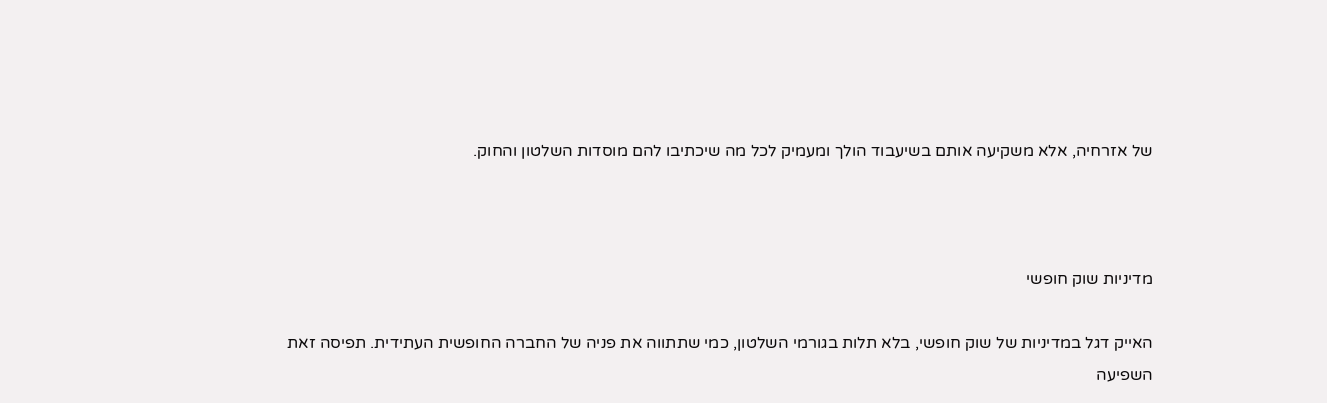של אזרחיה, אלא משקיעה אותם בשיעבוד הולך ומעמיק לכל מה שיכתיבו להם מוסדות השלטון והחוק.



מדיניות שוק חופשי

האייק דגל במדיניות של שוק חופשי, בלא תלות בגורמי השלטון, כמי שתתווה את פניה של החברה החופשית העתידית. תפיסה זאת השפיעה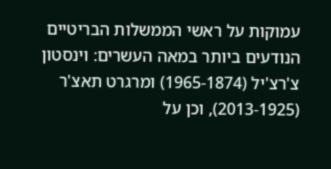עמוקות על ראשי הממשלות הבריטיים הנודעים ביותר במאה העשרים: וינסטון צ'רצ'יל (1965-1874) ומרגרט תאצ'ר (2013-1925), וכן על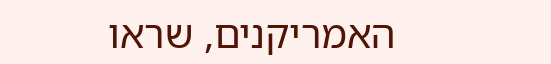האמריקנים, שראו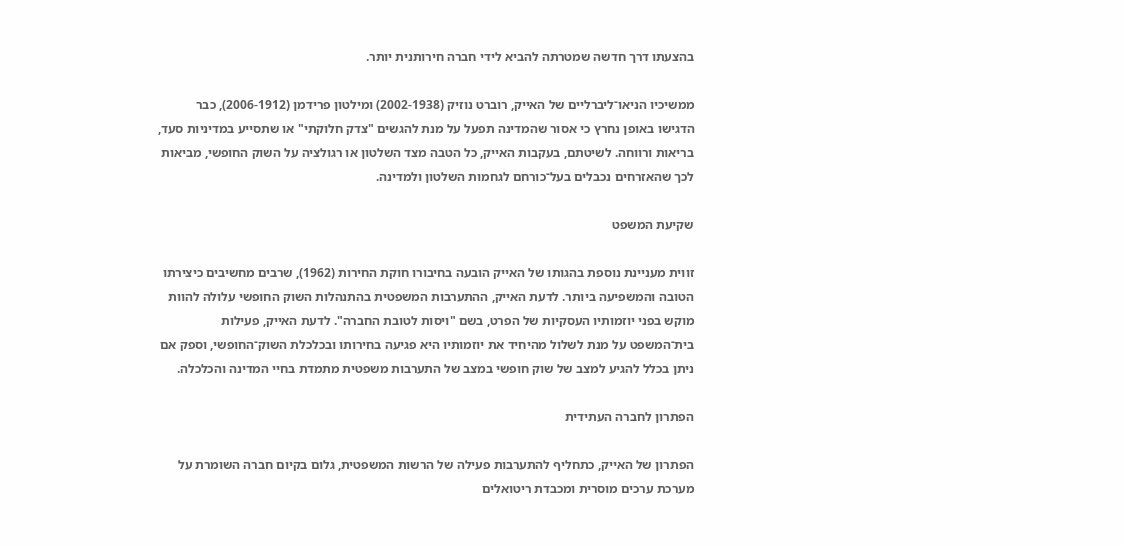בהצעתו דרך חדשה שמטרתה להביא לידי חברה חירותנית יותר.

ממשיכיו הניאו־ליברליים של האייק, רוברט נוזיק (2002-1938) ומילטון פרידמן (2006-1912), כבר הדגישו באופן נחרץ כי אסור שהמדינה תפעל על מנת להגשים "צדק חלוקתי" או שתסייע במדיניות סעד, בריאות ורווחה. לשיטתם, בעקבות האייק, כל הטבה מצד השלטון או רגולציה על השוק החופשי, מביאות לכך שהאזרחים נכבלים בעל־כורחם לגחמות השלטון ולמדינה.

שקיעת המשפט

זווית מעניינת נוספת בהגותו של האייק הובעה בחיבורו חוקת החירות (1962), שרבים מחשיבים כיצירתו הטובה והמשפיעה ביותר. לדעת האייק, ההתערבות המשפטית בהתנהלות השוק החופשי עלולה להוות מוקש בפני יוזמותיו העסקיות של הפרט, בשם "ויסות לטובת החברה". לדעת האייק, פעילות בית־המשפט על מנת לשלול מהיחיד את יוזמותיו היא פגיעה בחירותו ובכלכלת השוק־החופשי, וספק אם ניתן בכלל להגיע למצב של שוק חופשי במצב של התערבות משפטית מתמדת בחיי המדינה והכלכלה.

הפתרון לחברה העתידית

הפתרון של האייק, כתחליף להתערבות פעילה של הרשות המשפטית, גלום בקיום חברה השומרת על מערכת ערכים מוסרית ומכבדת ריטואלים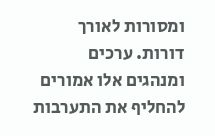ומסורות לאורך דורות. ערכים ומנהגים אלו אמורים להחליף את התערבות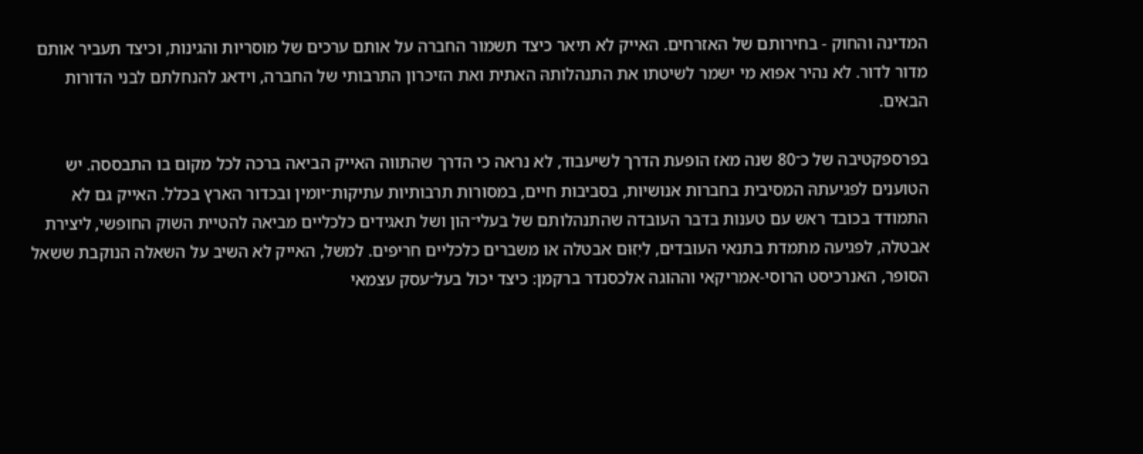המדינה והחוק - בחירותם של האזרחים. האייק לא תיאר כיצד תשמור החברה על אותם ערכים של מוסריות והגינות, וכיצד תעביר אותם מדור לדור. לא נהיר אפוא מי ישמר לשיטתו את התנהלותהּ האתית ואת הזיכרון התרבותי של החברה, וידאג להנחלתם לבני הדורות הבאים.

בפרספקטיבה של כ־80 שנה מאז הופעת הדרך לשיעבוד, לא נראה כי הדרך שהתווה האייק הביאה ברכה לכל מקום בו התבססה. יש הטוענים לפגיעתהּ המסיבית בחברות אנושיות, בסביבות חיים, במסורות תרבותיות עתיקות־יומין ובכדור הארץ בכלל. האייק גם לא התמודד בכובד ראש עם טענות בדבר העובדה שהתנהלותם של בעלי־הון ושל תאגידים כלכליים מביאה להטיית השוק החופשי, ליצירת אבטלה, לפגיעה מתמדת בתנאי העובדים, ליִזּוּם אבטלה או משברים כלכליים חריפים. למשל, האייק לא השיב על השאלה הנוקבת ששאל הסופר, האנרכיסט הרוסי-אמריקאי וההוגה אלכסנדר ברקמן: כיצד יכול בעל־עסק עצמאי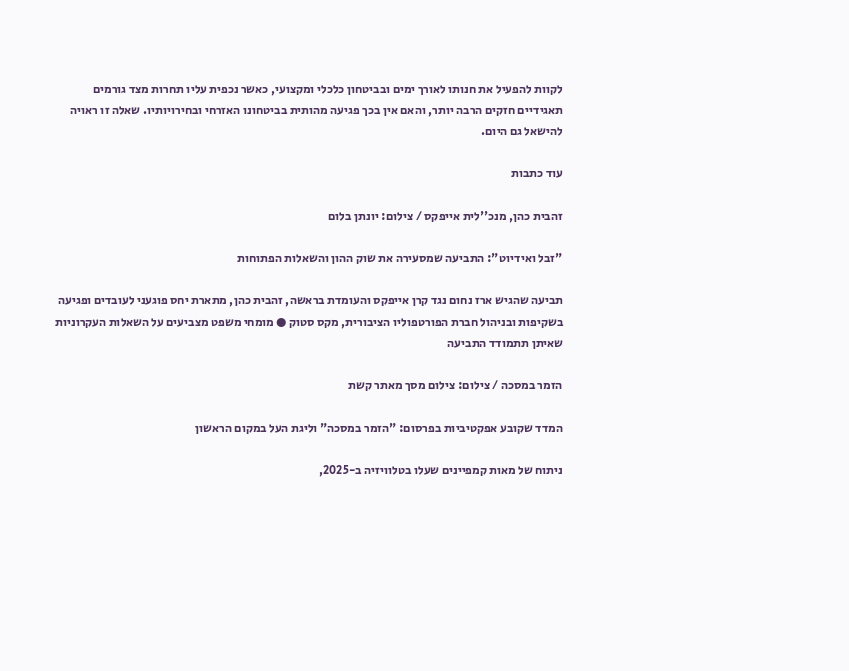לקוות להפעיל את חנותו לאורך ימים ובביטחון כלכלי ומקצועי, כאשר נכפית עליו תחרות מצד גורמים תאגידיים חזקים הרבה יותר, והאם אין בכך פגיעה מהותית בביטחונו האזרחי ובחירויותיו. שאלה זו ראויה להישאל גם היום.

עוד כתבות

זהבית כהן, מנכ''לית אייפקס / צילום: יונתן בלום

"זבל ואידיוט": התביעה שמסעירה את שוק ההון והשאלות הפתוחות

תביעה שהגיש ארז נחום נגד קרן אייפקס והעומדת בראשה, זהבית כהן, מתארת יחס פוגעני לעובדים ופגיעה בשקיפות ובניהול חברת הפורטפוליו הציבורית, מקס סטוק ● מומחי משפט מצביעים על השאלות העקרוניות שאיתן תתמודד התביעה

הזמר במסכה / צילום: צילום מסך מאתר קשת

המדד שקובע אפקטיביות בפרסום: "הזמר במסכה" וליגת העל במקום הראשון

ניתוח של מאות קמפיינים שעלו בטלוויזיה ב-2025,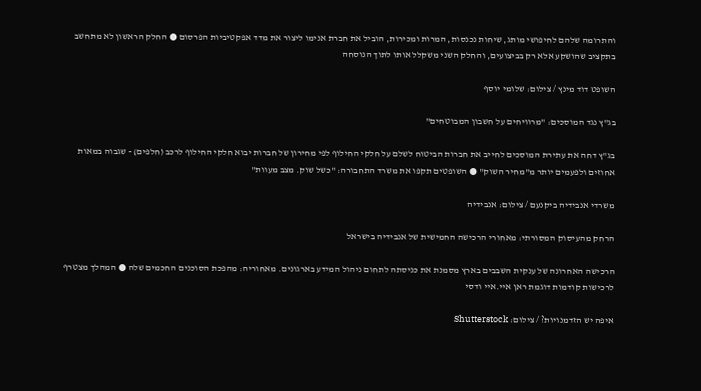והתרומה שלהם לחיפושי מותג, שיחות נכנסות, המרות ומכירות, הוביל את חברת אנימו ליצור את מדד אפקטיביות הפרסום ● החלק הראשון לא מתחשב בתקציב שהושקע אלא רק בביצועים, והחלק השני משקלל אותו לתוך הנוסחה

השופט דוד מינץ / צילום: שלומי יוסף

בג"ץ נגד המוסכים: "מרוויחים על חשבון המבוטחים"

בג"ץ דחה את עתירת המוסכים לחייב את חברות הביטוח לשלם על חלקי החילוף לפי מחירון של חברות יבוא חלקי החילוף לרכב (חלפים) - שגבוה במאות אחוזים ולפעמים יותר מ"מחיר השוק" ● השופטים תקפו את משרד התחבורה: "כשל שוק. מצב מעוות"

משרדי אנבידיה ביקנעם / צילום: אנבידיה

הרחק מהעיסוק המסורתי: מאחורי הרכישה החמישית של אנבידיה בישראל

הרכישה האחרונה של ענקית השבבים בארץ מסמנת את כניסתה לתחום ניהול המידע בארגונים. מאחוריה: מהפכת הסוכנים החכמים שלה ● המהלך מצטרף לרכישות קודמות דוגמת ראן איי.איי ודסי

איפה יש הזדמנויות? / צילום: Shutterstock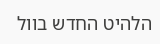הלהיט החדש בוול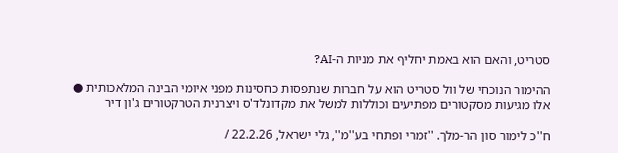סטריט, והאם הוא באמת יחליף את מניות ה-AI?

ההימור הנוכחי של וול סטריט הוא על חברות שנתפסות כחסינות מפני איומי הבינה המלאכותית ● אלו מגיעות מסקטורים מפתיעים וכוללות למשל את מקדונלד'ס ויצרנית הטרקטורים ג'ון דיר

ח''כ לימור סון הר-מלך. ''זמרי ופתחי בע''מ'', גלי ישראל, 22.2.26 /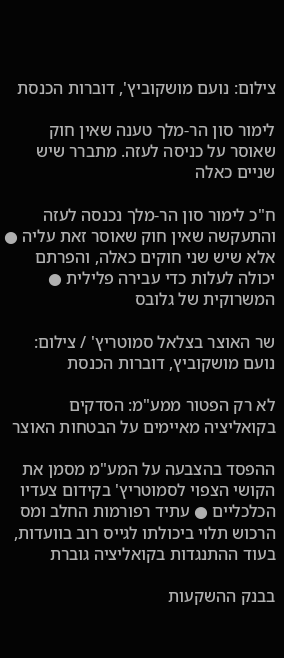צילום: נועם מושקוביץ', דוברות הכנסת

לימור סון הר-מלך טענה שאין חוק שאוסר על כניסה לעזה. מתברר שיש שניים כאלה

ח"כ לימור סון הר-מלך נכנסה לעזה והתעקשה שאין חוק שאוסר זאת עליה ● אלא שיש שני חוקים כאלה, והפרתם יכולה לעלות כדי עבירה פלילית ● המשרוקית של גלובס

שר האוצר בצלאל סמוטריץ' / צילום: נועם מושקוביץ, דוברות הכנסת

לא רק הפטור ממע"מ: הסדקים בקואליציה מאיימים על הבטחות האוצר

ההפסד בהצבעה על המע"מ מסמן את הקושי הצפוי לסמוטריץ' בקידום צעדיו הכלכליים ● עתיד רפורמות החלב ומס הרכוש תלוי ביכולתו לגייס רוב בוועדות, בעוד ההתנגדות בקואליציה גוברת

בבנק ההשקעות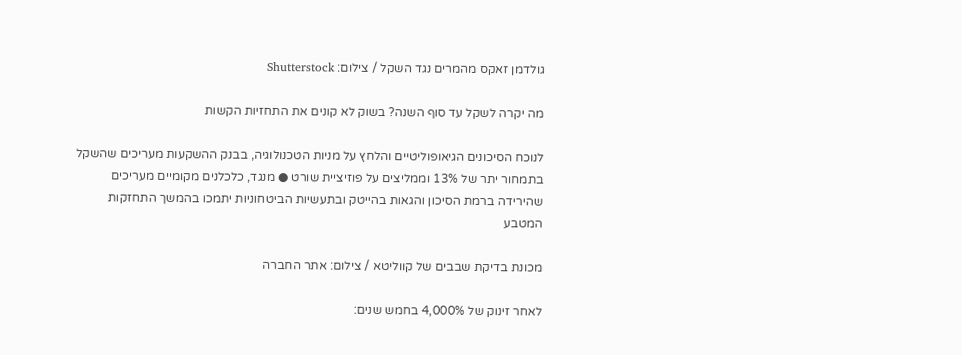גולדמן זאקס מהמרים נגד השקל / צילום: Shutterstock

מה יקרה לשקל עד סוף השנה? בשוק לא קונים את התחזיות הקשות

לנוכח הסיכונים הגיאופוליטיים והלחץ על מניות הטכנולוגיה, בבנק ההשקעות מעריכים שהשקל בתמחור יתר של 13% וממליצים על פוזיציית שורט ● מנגד, כלכלנים מקומיים מעריכים שהירידה ברמת הסיכון והגאות בהייטק ובתעשיות הביטחוניות יתמכו בהמשך התחזקות המטבע

מכונת בדיקת שבבים של קווליטא / צילום: אתר החברה

לאחר זינוק של 4,000% בחמש שנים: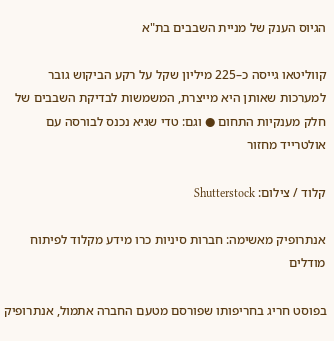הגיוס הענק של מניית השבבים בת"א

קווליטאו גייסה כ–225 מיליון שקל על רקע הביקוש גובר למערכות שאותן היא מייצרת, המשמשות לבדיקת השבבים של חלק מענקיות התחום ● וגם: טדי שגיא נכנס לבורסה עם אולטרייד מחזור

קלוד / צילום: Shutterstock

אנתרופיק מאשימה: חברות סיניות כרו מידע מקלוד לפיתוח מודלים

בפוסט חריג בחריפותו שפורסם מטעם החברה אתמול, אנתרופיק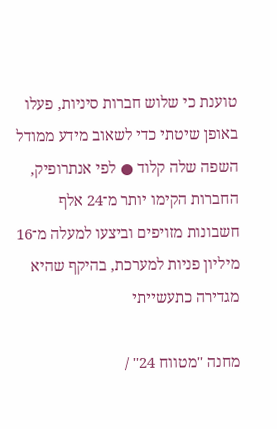טוענת כי שלוש חברות סיניות, פעלו באופן שיטתי כדי לשאוב מידע ממודל השפה שלה קלוד ● לפי אנתרופיק, החברות הקימו יותר מ־24 אלף חשבונות מזויפים וביצעו למעלה מ־16 מיליון פניות למערכת, בהיקף שהיא מגדירה כתעשייתי

מחנה ''מטווח 24'' /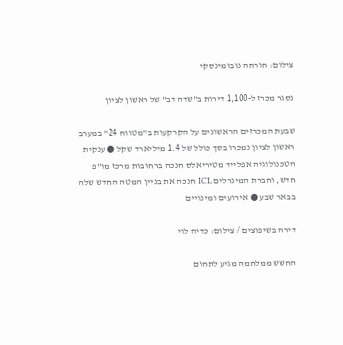צילום: חורחה נובומינסקי

נסגר מכרז ל-1,100 דירות ב"שדה דב" של ראשון לציון

שבעת המכרזים הראשונים על הקרקעות ב"מטווח 24" במערב ראשון לציון נמכרו בסך כולל של 1.4 מיליארד שקל ● ענקית הטכנולוגיה אפלייד מטיריאלס חנכה ברחובות מרכז מו"פ חדש, וחברת המינרלים ICL חנכה את בניין המטה החדש שלה בבאר שבע ● אירועים ומינויים

דירה בשיפוצים / צילום: כדיה לוי

החשש ממלחמה מגיע לתחום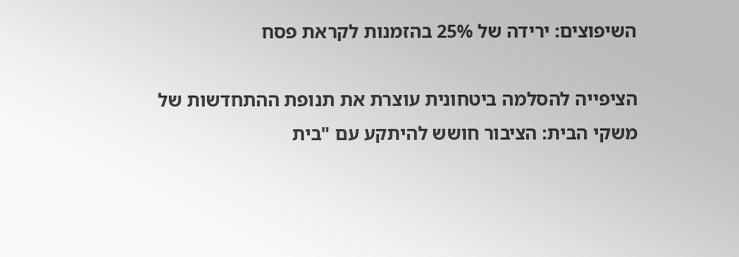השיפוצים: ירידה של 25% בהזמנות לקראת פסח

הציפייה להסלמה ביטחונית עוצרת את תנופת ההתחדשות של משקי הבית: הציבור חושש להיתקע עם "בית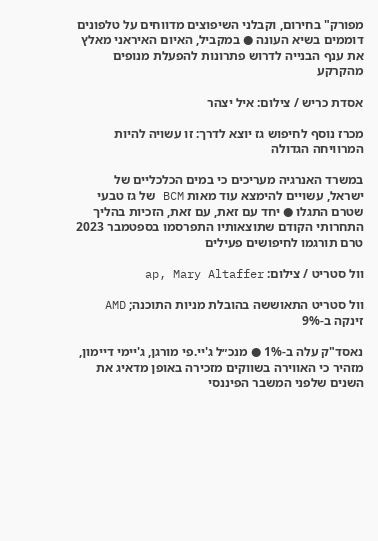מפורק" בחירום, וקבלני השיפוצים מדווחים על טלפונים דוממים בשיא העונה ● במקביל, האיום האיראני מאלץ את ענף הבנייה לדרוש פתרונות להפעלת מנופים מהקרקע

אסדת כריש / צילום: איל יצהר

מכרז נוסף לחיפוש גז יוצא לדרך: זו עשויה להיות המרוויחה הגדולה

במשרד האנרגיה מעריכים כי במים הכלכליים של ישראל, עשויים להימצא עוד מאות BCM של גז טבעי שטרם התגלו ● יחד עם זאת, עם זאת, הזכיות בהליך התחרותי הקודם שתוצאותיו התפרסמו בספטמבר 2023 טרם תורגמו לחיפושים פעילים

וול סטריט / צילום: ap, Mary Altaffer

וול סטריט התאוששה בהובלת מניות התוכנה; AMD זינקה ב-9%

נאסד"ק עלה ב-1% ● מנכ״ל ג'יי.פי מורגן, ג'יימי דיימון, מזהיר כי האווירה בשווקים מזכירה באופן מדאיג את השנים שלפני המשבר הפיננסי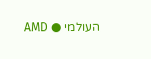העולמי ● AMD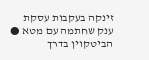זינקה בעקבות עסקת ענק שחתמה עם מטא ● הביטקוין בדרך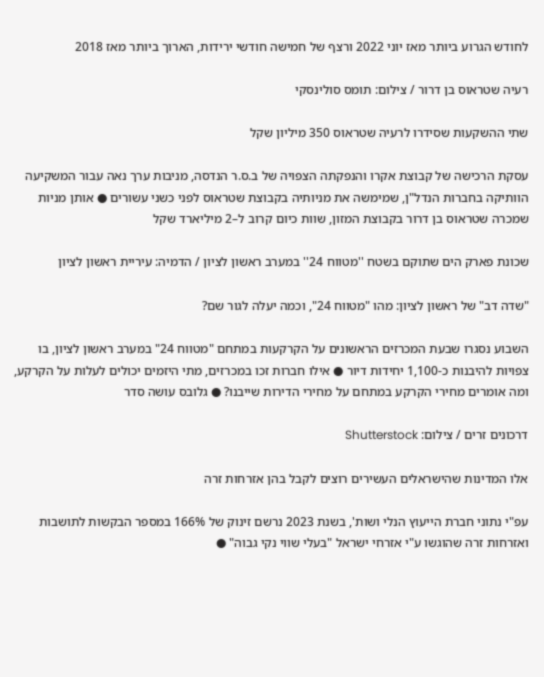לחודש הגרוע ביותר מאז יוני 2022 ורצף של חמישה חודשי ירידות, הארוך ביותר מאז 2018

רעיה שטראוס בן דרור / צילום: תומס סולינסקי

שתי ההשקעות שסידרו לרעיה שטראוס 350 מיליון שקל

עסקת הרכישה של קבוצת אקרו והנפקתה הצפויה של ב.ס.ר הנדסה, מניבות ערך נאה עבור המשקיעה הוותיקה בחברות הנדל"ן, שמימשה את מניותיה בקבוצת שטראוס לפני כשני עשורים ● אותן מניות שמכרה שטראוס בן דרור בקבוצת המזון, שוות כיום קרוב ל–2 מיליארד שקל

שכונת פארק הים שתוקם בשטח ''מטווח 24'' במערב ראשון לציון / הדמיה: עיריית ראשון לציון

"שדה דב" של ראשון לציון: מהו "מטווח 24", וכמה יעלה לגור שם?

השבוע נסגרו שבעת המכרזים הראשונים על הקרקעות במתחם "מטווח 24" במערב ראשון לציון, בו צפויות להיבנות כ-1,100 יחידות דיור ● אילו חברות זכו במכרזים, מתי היזמים יכולים לעלות על הקרקע, ומה אומרים מחירי הקרקע במתחם על מחירי הדירות שייבנו? ● גלובס עושה סדר

דרכונים זרים / צילום: Shutterstock

אלו המדינות שהישראלים העשירים רוצים לקבל בהן אזרחות זרה

עפ"י נתוני חברת הייעוץ הנלי ושות', בשנת 2023 נרשם זינוק של 166% במספר הבקשות לתושבות ואזרחות זרה שהוגשו ע"י אזרחי ישראל "בעלי שווי נקי גבוה" ●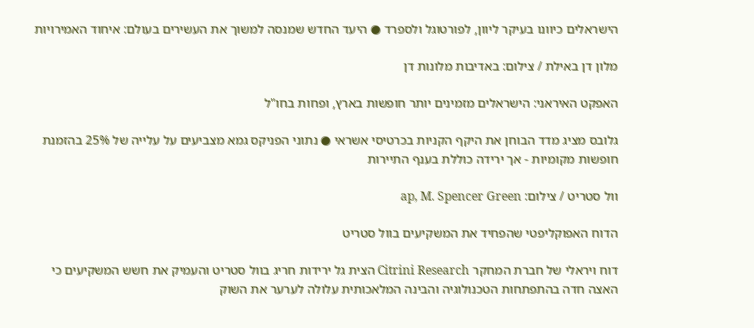הישראלים כיוונו בעיקר ליוון, לפורטוגל ולספרד ● היעד החדש שמנסה למשוך את העשירים בעולם: איחוד האמירויות

מלון דן באילת / צילום: באדיבות מלונות דן

האפקט האיראני: הישראלים מזמינים יותר חופשות בארץ, ופחות בחו"ל

גלובס מציג מדד הבוחן את היקף הקניות בכרטיסי אשראי ● נתוני הפניקס גמא מצביעים על עלייה של 25% בהזמנת חופשות מקומיות - אך ירידה כוללת בענף התיירות

וול סטריט / צילום: ap, M. Spencer Green

הדוח האפוקליפטי שהפחיד את המשקיעים בוול סטריט

דוח ויראלי של חברת המחקר Citrini Research הצית גל ירידות חריג בוול סטריט והעמיק את חשש המשקיעים כי האצה חדה בהתפתחות הטכנולוגיה והבינה המלאכותית עלולה לערער את השוק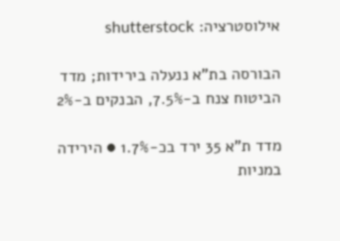אילוסטרציה: shutterstock

הבורסה בת"א ננעלה בירידות; מדד הביטוח צנח ב-7.5%, הבנקים ב-2%

מדד ת"א 35 ירד בכ-1.7% ● הירידה במניות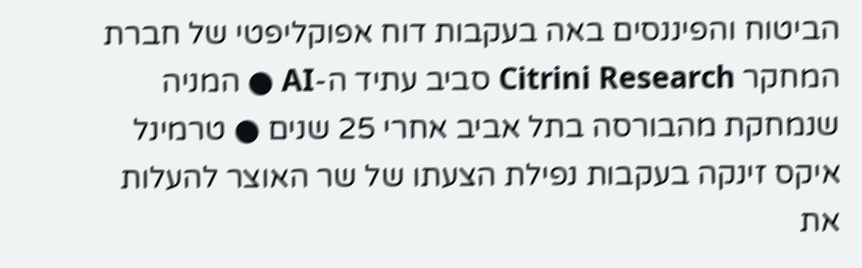הביטוח והפיננסים באה בעקבות דוח אפוקליפטי של חברת המחקר Citrini Research סביב עתיד ה-AI ● המניה שנמחקת מהבורסה בתל אביב אחרי 25 שנים ● טרמינל איקס זינקה בעקבות נפילת הצעתו של שר האוצר להעלות את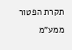תקרת הפטור ממע"מ